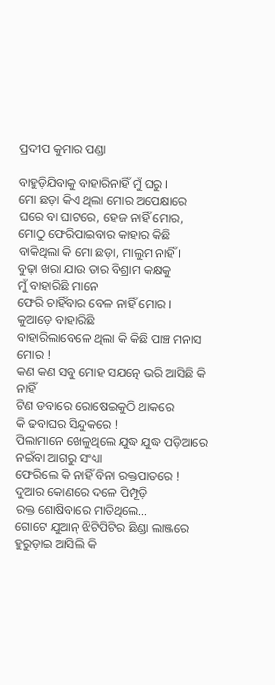ପ୍ରଦୀପ କୁମାର ପଣ୍ଡା

ବାହୁଡ଼ିଯିବାକୁ ବାହାରିନାହିଁ ମୁଁ ଘରୁ ।
ମୋ ଛଡ଼ା କିଏ ଥିଲା ମୋର ଅପେକ୍ଷାରେ
ଘରେ ବା ଘାଟରେ, ହେଜ ନାହିଁ ମୋର,
ମୋଠୁ ଫେରିପାଇବାର କାହାର କିଛି
ବାକିଥିଲା କି ମୋ ଛଡ଼ା, ମାଲୁମ ନାହିଁ ।
ବୁଢ଼ା ଖରା ଯାଉ ତାର ବିଶ୍ରାମ କକ୍ଷକୁ
ମୁଁ ବାହାରିଛି ମାନେ
ଫେରି ଚାହିଁବାର ବେଳ ନାହିଁ ମୋର ।
କୁଆଡ଼େ ବାହାରିଛି
ବାହାରିଲାବେଳେ ଥିଲା କି କିଛି ପାଞ୍ଚ ମନାସ ମୋର !
କଣ କଣ ସବୁ ମୋହ ସଯତ୍ନେ ଭରି ଆସିଛି କି ନାହିଁ
ଟିଣ ଡବାରେ ରୋଷେଇକୁଠି ଥାକରେ
କି ଢବାଘର ସିନ୍ଦୁକରେ !
ପିଲାମାନେ ଖେଳୁଥିଲେ ଯୁଦ୍ଧ ଯୁଦ୍ଧ ପଡ଼ିଆରେ
ନଇଁବା ଆଗରୁ ସଂଧ୍ୟା
ଫେରିଲେ କି ନାହିଁ ବିନା ରକ୍ତପାତରେ !
ଦୁଆର କୋଣରେ ଦଳେ ପିମ୍ପୂଡ଼ି
ରକ୍ତ ଶୋଷିବାରେ ମାତିଥିଲେ…
ଗୋଟେ ଯୁଆନ୍ ଝିଟିପିଟିର ଛିଣ୍ଡା ଲାଞ୍ଜରେ
ହୁରୁଡ଼ାଇ ଆସିଲି କି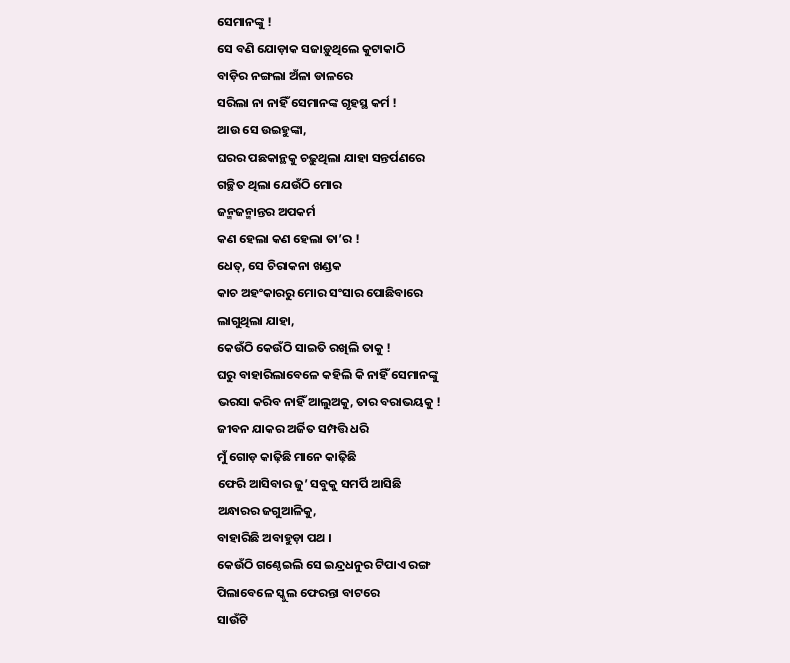ସେମାନଙ୍କୁ !
ସେ ବଣି ଯୋଡ଼ାକ ସଜାଡ଼ୁଥିଲେ କୁଟାକାଠି
ବାଡ଼ିର ନଙ୍ଗଲା ଅଁଳା ଡାଳରେ
ସରିଲା ନା ନାହିଁ ସେମାନଙ୍କ ଗୃହସ୍ଥ କର୍ମ !
ଆଉ ସେ ଉଇହୁଙ୍କା,
ଘରର ପଛକାନ୍ଥକୁ ଚଢ଼ୁଥିଲା ଯାହା ସନ୍ତର୍ପଣରେ
ଗଚ୍ଛିତ ଥିଲା ଯେଉଁଠି ମୋର
ଜନ୍ମଜନ୍ମାନ୍ତର ଅପକର୍ମ
କଣ ହେଲା କଣ ହେଲା ତା’ର !
ଧେତ୍, ସେ ଚିରାକନା ଖଣ୍ଡକ
କାଚ ଅହଂକାରରୁ ମୋର ସଂସାର ପୋଛିବାରେ
ଲାଗୁଥିଲା ଯାହା,
କେଉଁଠି କେଉଁଠି ସାଇତି ରଖିଲି ତାକୁ !
ଘରୁ ବାହାରିଲାବେଳେ କହିଲି କି ନାହିଁ ସେମାନଙ୍କୁ
ଭରସା କରିବ ନାହିଁ ଆଲୁଅକୁ, ତାର ବରାଭୟକୁ !
ଜୀବନ ଯାକର ଅର୍ଜିତ ସମ୍ପତ୍ତି ଧରି
ମୁଁ ଗୋଡ଼ କାଢ଼ିଛି ମାନେ କାଢ଼ିଛି
ଫେରି ଆସିବାର ଜୁ’ ସବୁକୁ ସମର୍ପି ଆସିଛି
ଅନ୍ଧାରର ଜଗୁଆଳିକୁ,
ବାହାରିଛି ଅବାହୁଡ଼ା ପଥ ।
କେଉଁଠି ଗଣ୍ଠେଇଲି ସେ ଇନ୍ଦ୍ରଧନୁର ଟିପାଏ ରଙ୍ଗ
ପିଲାବେଳେ ସ୍କୁଲ ଫେରନ୍ତା ବାଟରେ
ସାଉଁଟି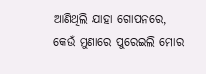ଆଣିଥିଲି ଯାହା ଗୋପନରେ,
କେଉଁ ମୁଣାରେ ପୁରେଇଲି ମୋର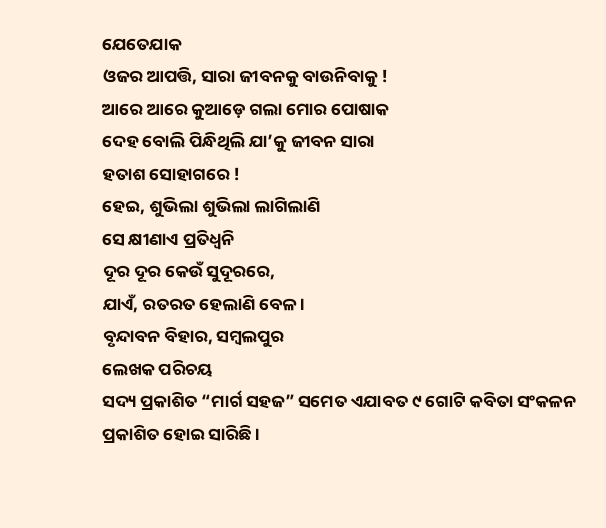ଯେତେଯାକ
ଓଜର ଆପତ୍ତି, ସାରା ଜୀବନକୁ ବାଉନିବାକୁ !
ଆରେ ଆରେ କୁଆଡ଼େ ଗଲା ମୋର ପୋଷାକ
ଦେହ ବୋଲି ପିନ୍ଧିଥିଲି ଯା’କୁ ଜୀବନ ସାରା
ହତାଶ ସୋହାଗରେ !
ହେଇ, ଶୁଭିଲା ଶୁଭିଲା ଲାଗିଲାଣି
ସେ କ୍ଷୀଣାଏ ପ୍ରତିଧ୍ବନି
ଦୂର ଦୂର କେଉଁ ସୁଦୂରରେ,
ଯାଏଁ, ରତରତ ହେଲାଣି ବେଳ ।
ବୃନ୍ଦାବନ ବିହାର, ସମ୍ବଲପୁର
ଲେଖକ ପରିଚୟ
ସଦ୍ୟ ପ୍ରକାଶିତ “ମାର୍ଗ ସହଜ” ସମେତ ଏଯାବତ ୯ ଗୋଟି କବିତା ସଂକଳନ ପ୍ରକାଶିତ ହୋଇ ସାରିଛି ।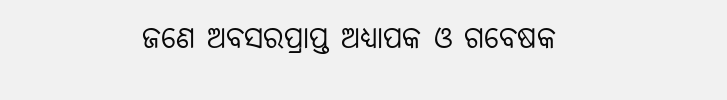ଜଣେ ଅବସରପ୍ରାପ୍ତ ଅଧ୍ୟାପକ ଓ ଗବେଷକ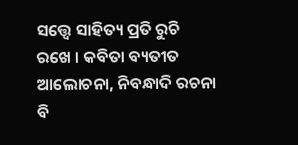ସତ୍ତ୍ୱେ ସାହିତ୍ୟ ପ୍ରତି ରୁଚି ରଖେ । କବିତା ବ୍ୟତୀତ ଆଲୋଚନା, ନିବନ୍ଧାଦି ରଚନା ବି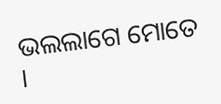ଭଲଲାଗେ ମୋତେ ।